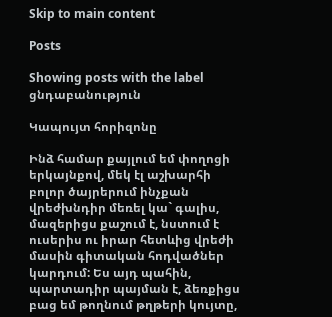Skip to main content

Posts

Showing posts with the label ցնդաբանություն

Կապույտ հորիզոնը

Ինձ համար քայլում եմ փողոցի երկայնքով, մեկ էլ աշխարհի բոլոր ծայրերում ինչքան վրեժխնդիր մեռել կա` գալիս, մազերիցս քաշում է, նստում է ուսերիս ու իրար հետևից վրեժի մասին գիտական հոդվածներ կարդում: Ես այդ պահին, պարտադիր պայման է, ձեռքիցս բաց եմ թողնում թղթերի կույտը,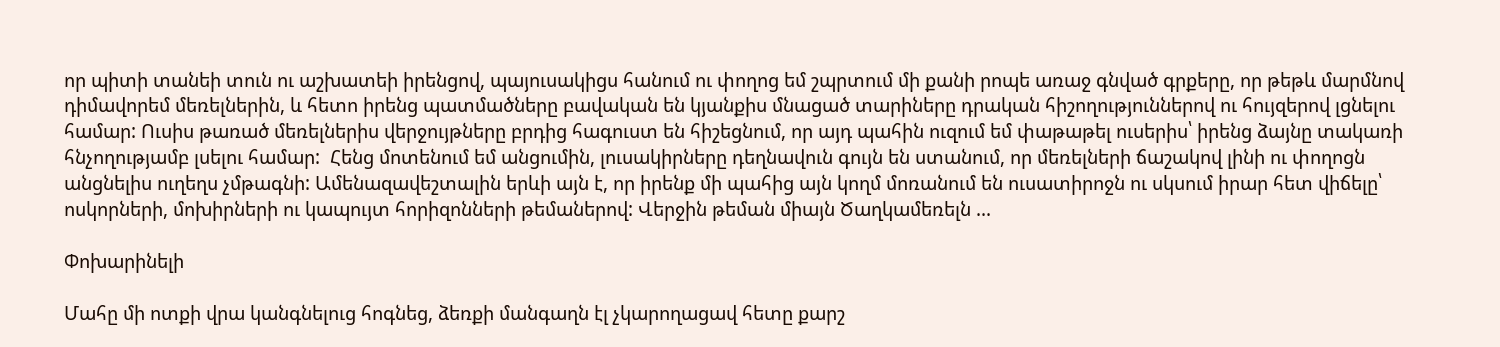որ պիտի տանեի տուն ու աշխատեի իրենցով, պայուսակիցս հանում ու փողոց եմ շպրտում մի քանի րոպե առաջ գնված գրքերը, որ թեթև մարմնով դիմավորեմ մեռելներին, և հետո իրենց պատմածները բավական են կյանքիս մնացած տարիները դրական հիշողություններով ու հույզերով լցնելու համար: Ուսիս թառած մեռելներիս վերջույթները բրդից հագուստ են հիշեցնում, որ այդ պահին ուզում եմ փաթաթել ուսերիս՝ իրենց ձայնը տակառի հնչողությամբ լսելու համար:  Հենց մոտենում եմ անցումին, լուսակիրները դեղնավուն գույն են ստանում, որ մեռելների ճաշակով լինի ու փողոցն անցնելիս ուղեղս չմթագնի: Ամենազավեշտալին երևի այն է, որ իրենք մի պահից այն կողմ մոռանում են ուսատիրոջն ու սկսում իրար հետ վիճելը՝ ոսկորների, մոխիրների ու կապույտ հորիզոնների թեմաներով: Վերջին թեման միայն Ծաղկամեռելն ...

Փոխարինելի

Մահը մի ոտքի վրա կանգնելուց հոգնեց, ձեռքի մանգաղն էլ չկարողացավ հետը քարշ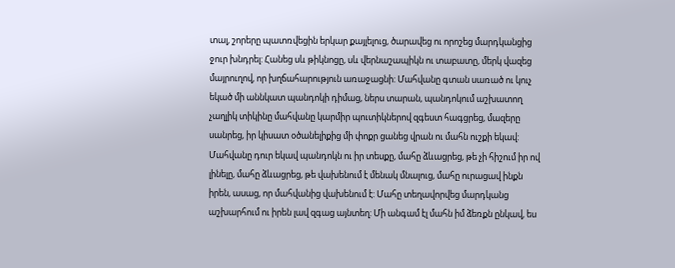տալ, շորերը պատռվեցին երկար քայլելուց, ծարավեց ու որոշեց մարդկանցից ջուր խնդրել: Հանեց սև թիկնոցը, սև վերնաշապիկն ու տաբատը, մերկ վազեց մայրուղով, որ խղճահարություն առաջացնի: Մահվանը գտան սառած ու կուչ եկած մի աննկատ պանդոկի դիմաց, ներս տարան, պանդոկում աշխատող չաղլիկ տիկինը մահվանը կարմիր պուտիկներով զգեստ հագցրեց, մազերը սանրեց, իր կիսատ օծանելիքից մի փոքր ցանեց վրան ու մահն ուշքի եկավ: Մահվանը դուր եկավ պանդոկն ու իր տեսքը, մահը ձևացրեց, թե չի հիշում իր ով լինելը, մահը ձևացրեց, թե վախենում է մենակ մնալուց, մահը ուրացավ ինքն իրեն, ասաց, որ մահվանից վախենում է: Մահը տեղավորվեց մարդկանց աշխարհում ու իրեն լավ զգաց այնտեղ: Մի անգամ էլ մահն իմ ձեռքն ընկավ, ես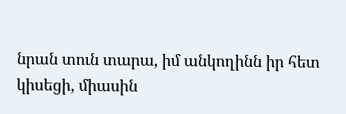նրան տուն տարա, իմ անկողինն իր հետ կիսեցի, միասին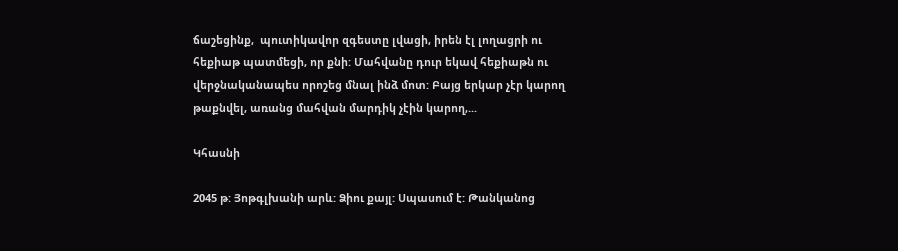ճաշեցինք,  պուտիկավոր զգեստը լվացի, իրեն էլ լողացրի ու հեքիաթ պատմեցի, որ քնի: Մահվանը դուր եկավ հեքիաթն ու վերջնականապես որոշեց մնալ ինձ մոտ: Բայց երկար չէր կարող թաքնվել, առանց մահվան մարդիկ չէին կարող,...

Կհասնի

2045 թ: Յոթգլխանի արև: Ձիու քայլ: Սպասում է: Թանկանոց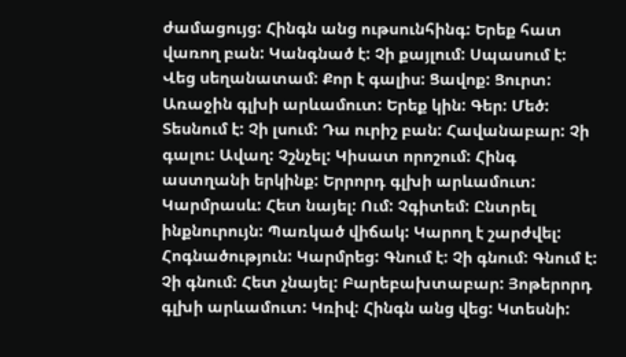ժամացույց: Հինգն անց ութսունհինգ: Երեք հատ վառող բան: Կանգնած է: Չի քայլում: Սպասում է: Վեց սեղանատամ: Քոր է գալիս: Ցավոք: Ցուրտ: Առաջին գլխի արևամուտ: Երեք կին: Գեր: Մեծ: Տեսնում է: Չի լսում: Դա ուրիշ բան: Հավանաբար: Չի գալու: Ավաղ: Չշնչել: Կիսատ որոշում: Հինգ աստղանի երկինք: Երրորդ գլխի արևամուտ: Կարմրասև: Հետ նայել: Ում: Չգիտեմ: Ընտրել ինքնուրույն: Պառկած վիճակ: Կարող է շարժվել: Հոգնածություն: Կարմրեց: Գնում է: Չի գնում: Գնում է: Չի գնում: Հետ չնայել: Բարեբախտաբար: Յոթերորդ գլխի արևամուտ: Կռիվ: Հինգն անց վեց: Կտեսնի: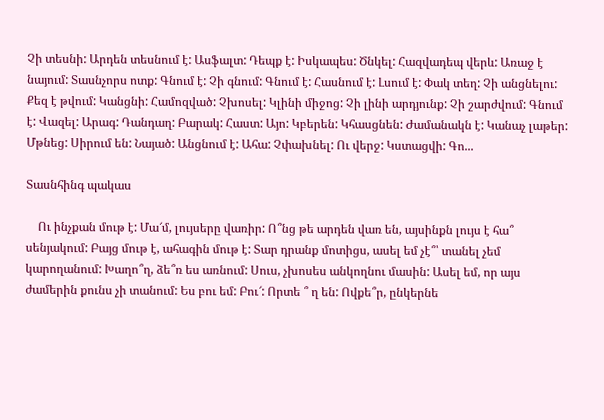Չի տեսնի: Արդեն տեսնում է: Ասֆալտ: Դեպք է: Իսկապես: Ծնկել: Հազվադեպ վերև: Առաջ է նայում: Տասնչորս ոտք: Գնում է: Չի գնում: Գնում է: Հասնում է: Լսում է: Փակ տեղ: Չի անցնելու: Քեզ է թվում: Կանցնի: Համոզված: Չխոսել: Կլինի միջոց: Չի լինի արդյունք: Չի շարժվում: Գնում է: Վազել: Արագ: Դանդաղ: Բարակ: Հաստ: Այո: Կբերեն: Կհասցնեն: Ժամանակն է: Կանաչ լաթեր: Մթնեց: Սիրում են: Նայած: Անցնում է: Ահա: Չփախնել: Ու վերջ: Կստացվի: Գո...

Տասնհինգ պակաս

    Ու ինչքան մութ է: Մա՜մ, լույսերը վառիր: Ո՞նց թե արդեն վառ են, այսինքն լույս է հա՞ սենյակում: Բայց մութ է, ահագին մութ է: Տար դրանք մոտիցս, ասել եմ չէ՞՝ տանել չեմ կարողանում: Խաղո՞ղ, ձե՞ռ ես առնում: Սուս, չխոսես անկողնու մասին: Ասել եմ, որ այս ժամերին քունս չի տանում: Ես բու եմ: Բու՜: Որտե ՞ ղ են: Ովքե՞ր, ընկերնե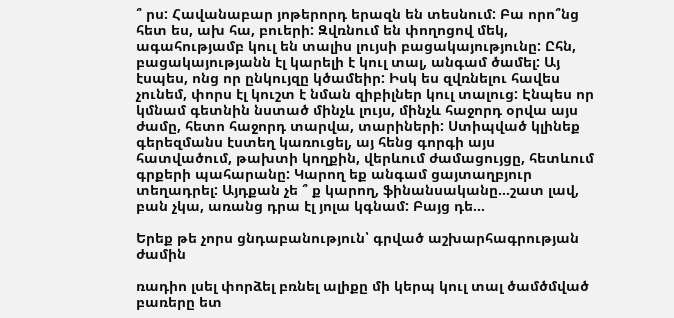՞ րս: Հավանաբար յոթերորդ երազն են տեսնում: Բա որո՞նց հետ ես, ախ հա, բուերի: Զվռնում են փողոցով մեկ, ագահությամբ կուլ են տալիս լույսի բացակայությունը: Ըհն, բացակայությանն էլ կարելի է կուլ տալ, անգամ ծամել: Այ էսպես, ոնց որ ընկույզը կծամեիր: Իսկ ես զվռնելու հավես չունեմ, փորս էլ կուշտ է նման զիբիլներ կուլ տալուց: Էնպես որ կմնամ գետնին նստած մինչև լույս, մինչև հաջորդ օրվա այս ժամը, հետո հաջորդ տարվա, տարիների: Ստիպված կլինեք գերեզմանս էստեղ կառուցել, այ հենց գորգի այս հատվածում, թախտի կողքին, վերևում ժամացույցը, հետևում գրքերի պահարանը: Կարող եք անգամ ցայտաղբյուր տեղադրել: Այդքան չե ՞ ք կարող, ֆինանսականը...շատ լավ, բան չկա, առանց դրա էլ յոլա կգնամ: Բայց դե...

Երեք թե չորս ցնդաբանություն՝ գրված աշխարհագրության ժամին

ռադիո լսել փորձել բռնել ալիքը մի կերպ կուլ տալ ծամծմված բառերը ետ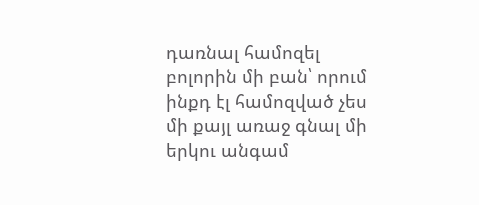դառնալ համոզել բոլորին մի բան՝ որում ինքդ էլ համոզված չես մի քայլ առաջ գնալ մի երկու անգամ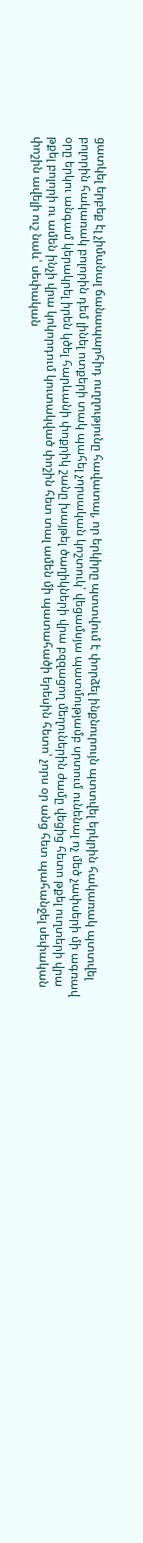ցատկել երբեք էլ չիմանալ ճանապարհիդ ուղղությունը հավատալ, որ երկիրը պտտվում է փորձել ինքնուրույն պտտվել երկրին հակառակ պտտվել բոլորին հակառակ բոլորին դեմ լինել ոտքերի տակ պահել չորսական կոշտուկ՝ վեցամսյա պատմությամբ սրտում ունենալ ոչ մեծ չափսերի մի ագռավ օրը երկու անգամ կերակրել իրեն կծել հարևանի փոքրիկ շանը խայթել ծաղիկների վրա բզզացող մեղուներին ժամը վեցից հետո թքել ուղտերի վրա թքել բոլորի ու ամեն ինչի վրա կոկորդում կուտակված փոշին հետ տալ ամեն մի պատահածի երեսին հետո՝ չորս օր անց հետ պահանջել սեփական փոշին ավելի ուշ նաև՝ սեփական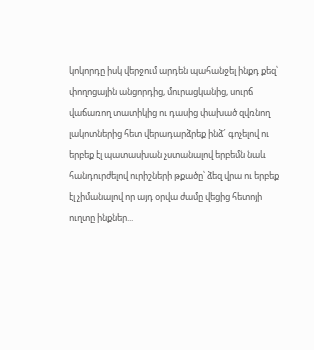կոկորդը իսկ վերջում արդեն պահանջել ինքդ քեզ՝ փողոցային անցորդից, մուրացկանից, սուրճ վաճառող տատիկից ու դասից փախած զվռնող լակոտներից հետ վերադարձրեք ինձ՜ գոչելով ու երբեք էլ պատասխան չստանալով երբեմն նաև հանդուրժելով ուրիշների թքածը՝ ձեզ վրա ու երբեք էլ չիմանալով որ այդ օրվա ժամը վեցից հետոյի ուղտը ինքներ...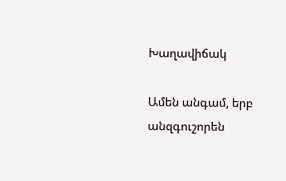Խաղավիճակ

Ամեն անգամ, երբ անզգուշորեն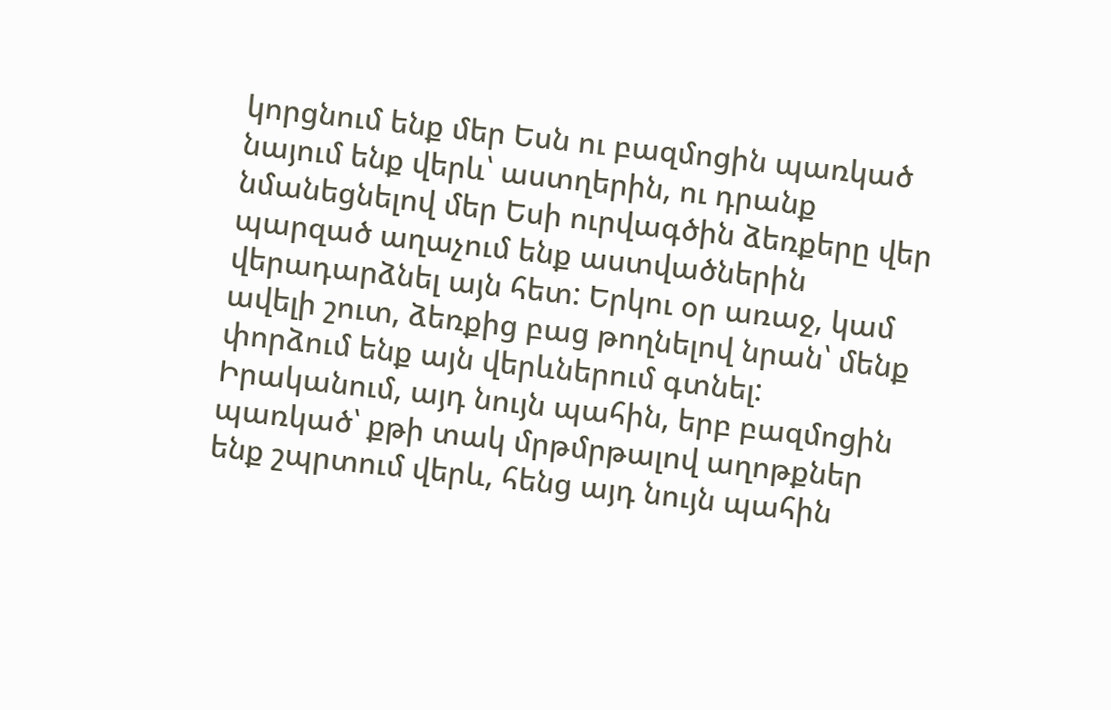կորցնում ենք մեր Եսն ու բազմոցին պառկած նայում ենք վերև՝ աստղերին, ու դրանք նմանեցնելով մեր Եսի ուրվագծին ձեռքերը վեր պարզած աղաչում ենք աստվածներին վերադարձնել այն հետ: Երկու օր առաջ, կամ ավելի շուտ, ձեռքից բաց թողնելով նրան՝ մենք փորձում ենք այն վերևներում գտնել: Իրականում, այդ նույն պահին, երբ բազմոցին պառկած՝ քթի տակ մրթմրթալով աղոթքներ ենք շպրտում վերև, հենց այդ նույն պահին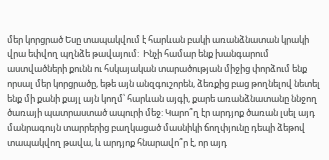մեր կորցրած Եսը տապակվում է հարևան բակի առանձնատան կրակի վրա եփվող պղնձե թավայում:  Ինչի համար ենք խանգարում աստվածների քունն ու հսկայական տարածության միջից փորձում ենք որսալ մեր կորցրածը, եթե այն անզգուշորեն, ձեռքից բաց թողնելով նետել ենք մի քանի քայլ այն կողմ՝ հարևան այգի, քարե առանձնատանը ննջող ծառայի պատրաստած ապուրի մեջ: Կարո՞ղ էր արդյոք ծառան լսել այդ մանրագույն տարրերից բաղկացած մասնիկի ճողփյունը դեպի ձեթով տապակվող թավա, և արդյոք հնարավո՞ր է, որ այդ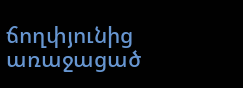ճողփյունից առաջացած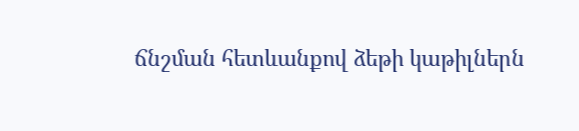ճնշման հետևանքով ձեթի կաթիլներն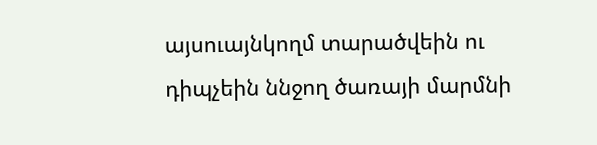այսուայնկողմ տարածվեին ու դիպչեին ննջող ծառայի մարմնի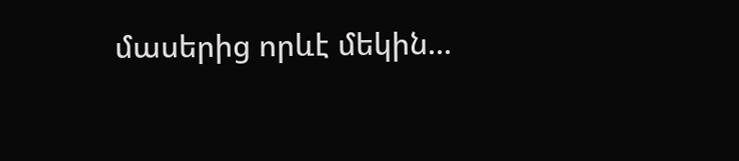մասերից որևէ մեկին...